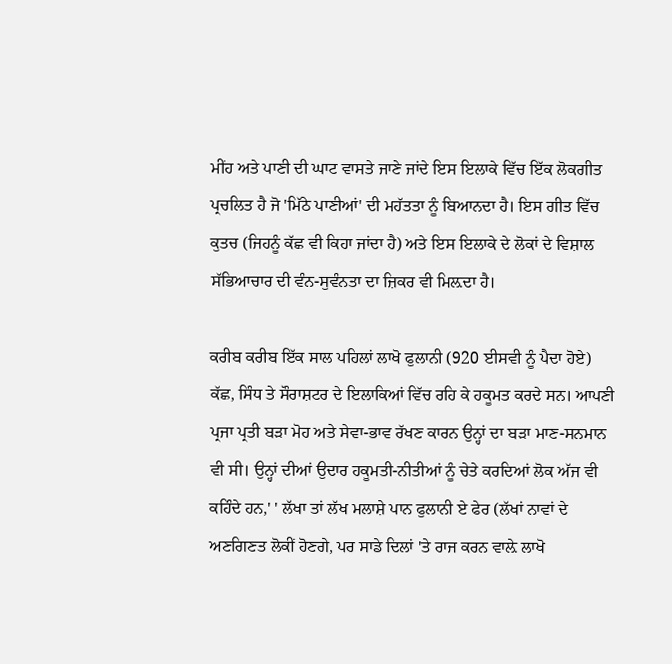ਮੀਂਹ ਅਤੇ ਪਾਣੀ ਦੀ ਘਾਟ ਵਾਸਤੇ ਜਾਣੇ ਜਾਂਦੇ ਇਸ ਇਲਾਕੇ ਵਿੱਚ ਇੱਕ ਲੋਕਗੀਤ ਪ੍ਰਚਲਿਤ ਹੈ ਜੋ 'ਮਿੱਠੇ ਪਾਣੀਆਂ' ਦੀ ਮਹੱਤਤਾ ਨੂੰ ਬਿਆਨਦਾ ਹੈ। ਇਸ ਗੀਤ ਵਿੱਚ ਕੁਤਚ (ਜਿਹਨੂੰ ਕੱਛ ਵੀ ਕਿਹਾ ਜਾਂਦਾ ਹੈ) ਅਤੇ ਇਸ ਇਲਾਕੇ ਦੇ ਲੋਕਾਂ ਦੇ ਵਿਸ਼ਾਲ ਸੱਭਿਆਚਾਰ ਦੀ ਵੰਨ-ਸੁਵੰਨਤਾ ਦਾ ਜ਼ਿਕਰ ਵੀ ਮਿਲ਼ਦਾ ਹੈ।

ਕਰੀਬ ਕਰੀਬ ਇੱਕ ਸਾਲ ਪਹਿਲਾਂ ਲਾਖੋ ਫੁਲਾਨੀ (920 ਈਸਵੀ ਨੂੰ ਪੈਦਾ ਹੋਏ) ਕੱਛ, ਸਿੰਧ ਤੇ ਸੌਰਾਸ਼ਟਰ ਦੇ ਇਲਾਕਿਆਂ ਵਿੱਚ ਰਹਿ ਕੇ ਹਕੂਮਤ ਕਰਦੇ ਸਨ। ਆਪਣੀ ਪ੍ਰਜਾ ਪ੍ਰਤੀ ਬੜਾ ਮੋਹ ਅਤੇ ਸੇਵਾ-ਭਾਵ ਰੱਖਣ ਕਾਰਨ ਉਨ੍ਹਾਂ ਦਾ ਬੜਾ ਮਾਣ-ਸਨਮਾਨ ਵੀ ਸੀ। ਉਨ੍ਹਾਂ ਦੀਆਂ ਉਦਾਰ ਹਕੂਮਤੀ-ਨੀਤੀਆਂ ਨੂੰ ਚੇਤੇ ਕਰਦਿਆਂ ਲੋਕ ਅੱਜ ਵੀ ਕਹਿੰਦੇ ਹਨ,' ' ਲੱਖਾ ਤਾਂ ਲੱਖ ਮਲਾਸ਼ੇ ਪਾਨ ਫੁਲਾਨੀ ਏ ਫੇਰ (ਲੱਖਾਂ ਨਾਵਾਂ ਦੇ ਅਣਗਿਣਤ ਲੋਕੀਂ ਹੋਣਗੇ, ਪਰ ਸਾਡੇ ਦਿਲਾਂ 'ਤੇ ਰਾਜ ਕਰਨ ਵਾਲ਼ੇ ਲਾਖੋ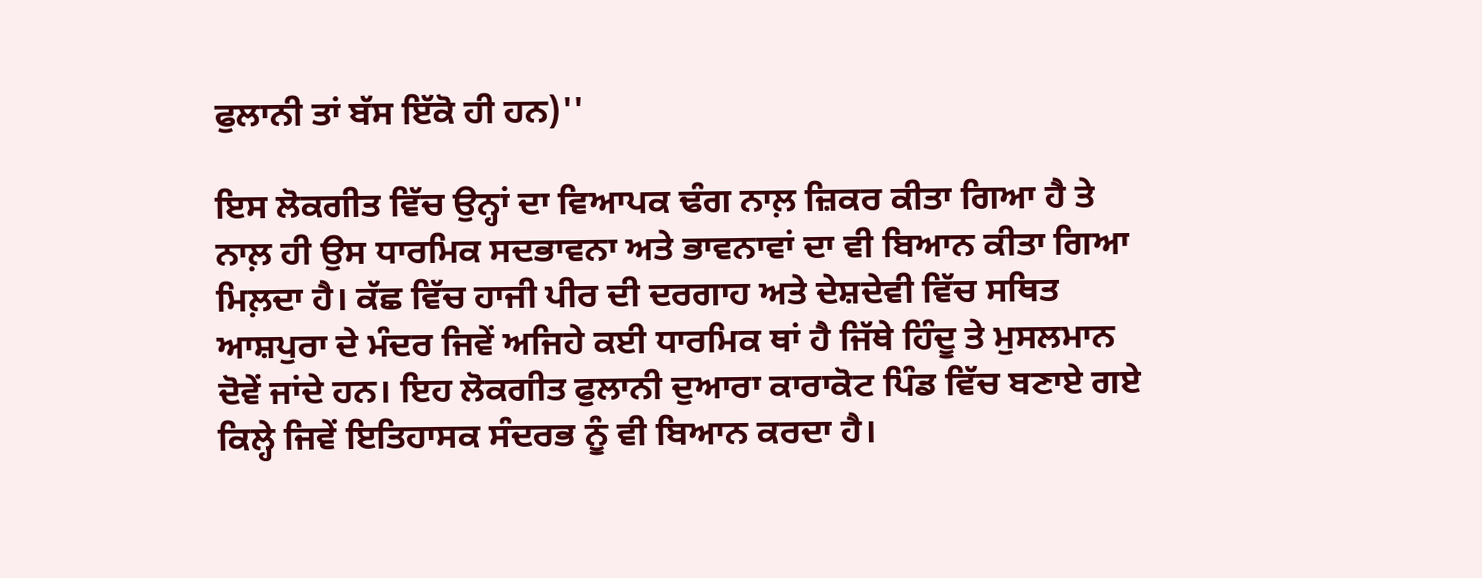ਫੁਲਾਨੀ ਤਾਂ ਬੱਸ ਇੱਕੋ ਹੀ ਹਨ)''

ਇਸ ਲੋਕਗੀਤ ਵਿੱਚ ਉਨ੍ਹਾਂ ਦਾ ਵਿਆਪਕ ਢੰਗ ਨਾਲ਼ ਜ਼ਿਕਰ ਕੀਤਾ ਗਿਆ ਹੈ ਤੇ ਨਾਲ਼ ਹੀ ਉਸ ਧਾਰਮਿਕ ਸਦਭਾਵਨਾ ਅਤੇ ਭਾਵਨਾਵਾਂ ਦਾ ਵੀ ਬਿਆਨ ਕੀਤਾ ਗਿਆ ਮਿਲ਼ਦਾ ਹੈ। ਕੱਛ ਵਿੱਚ ਹਾਜੀ ਪੀਰ ਦੀ ਦਰਗਾਹ ਅਤੇ ਦੇਸ਼ਦੇਵੀ ਵਿੱਚ ਸਥਿਤ ਆਸ਼ਪੁਰਾ ਦੇ ਮੰਦਰ ਜਿਵੇਂ ਅਜਿਹੇ ਕਈ ਧਾਰਮਿਕ ਥਾਂ ਹੈ ਜਿੱਥੇ ਹਿੰਦੂ ਤੇ ਮੁਸਲਮਾਨ ਦੋਵੇਂ ਜਾਂਦੇ ਹਨ। ਇਹ ਲੋਕਗੀਤ ਫੁਲਾਨੀ ਦੁਆਰਾ ਕਾਰਾਕੋਟ ਪਿੰਡ ਵਿੱਚ ਬਣਾਏ ਗਏ ਕਿਲ੍ਹੇ ਜਿਵੇਂ ਇਤਿਹਾਸਕ ਸੰਦਰਭ ਨੂੰ ਵੀ ਬਿਆਨ ਕਰਦਾ ਹੈ।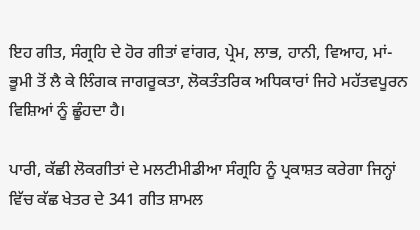ਇਹ ਗੀਤ, ਸੰਗ੍ਰਹਿ ਦੇ ਹੋਰ ਗੀਤਾਂ ਵਾਂਗਰ, ਪ੍ਰੇਮ, ਲਾਭ, ਹਾਨੀ, ਵਿਆਹ, ਮਾਂ-ਭੂਮੀ ਤੋਂ ਲੈ ਕੇ ਲਿੰਗਕ ਜਾਗਰੂਕਤਾ, ਲੋਕਤੰਤਰਿਕ ਅਧਿਕਾਰਾਂ ਜਿਹੇ ਮਹੱਤਵਪੂਰਨ ਵਿਸ਼ਿਆਂ ਨੂੰ ਛੂੰਹਦਾ ਹੈ।

ਪਾਰੀ, ਕੱਛੀ ਲੋਕਗੀਤਾਂ ਦੇ ਮਲਟੀਮੀਡੀਆ ਸੰਗ੍ਰਹਿ ਨੂੰ ਪ੍ਰਕਾਸ਼ਤ ਕਰੇਗਾ ਜਿਨ੍ਹਾਂ ਵਿੱਚ ਕੱਛ ਖੇਤਰ ਦੇ 341 ਗੀਤ ਸ਼ਾਮਲ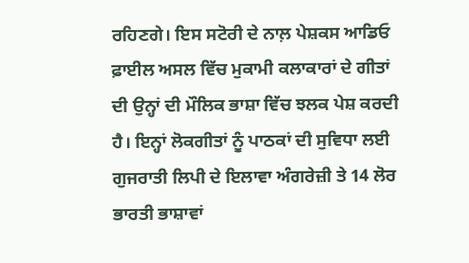ਰਹਿਣਗੇ। ਇਸ ਸਟੋਰੀ ਦੇ ਨਾਲ਼ ਪੇਸ਼ਕਸ ਆਡਿਓ ਫ਼ਾਈਲ ਅਸਲ ਵਿੱਚ ਮੁਕਾਮੀ ਕਲਾਕਾਰਾਂ ਦੇ ਗੀਤਾਂ ਦੀ ਉਨ੍ਹਾਂ ਦੀ ਮੌਲਿਕ ਭਾਸ਼ਾ ਵਿੱਚ ਝਲਕ ਪੇਸ਼ ਕਰਦੀ ਹੈ। ਇਨ੍ਹਾਂ ਲੋਕਗੀਤਾਂ ਨੂੰ ਪਾਠਕਾਂ ਦੀ ਸੁਵਿਧਾ ਲਈ ਗੁਜਰਾਤੀ ਲਿਪੀ ਦੇ ਇਲਾਵਾ ਅੰਗਰੇਜ਼ੀ ਤੇ 14 ਲੋਰ ਭਾਰਤੀ ਭਾਸ਼ਾਵਾਂ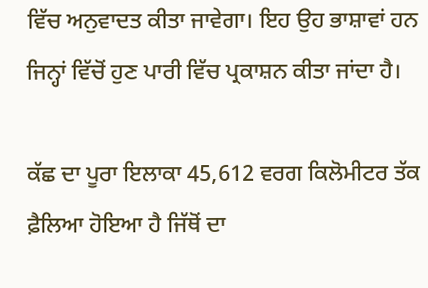ਵਿੱਚ ਅਨੁਵਾਦਤ ਕੀਤਾ ਜਾਵੇਗਾ। ਇਹ ਉਹ ਭਾਸ਼ਾਵਾਂ ਹਨ ਜਿਨ੍ਹਾਂ ਵਿੱਚੋਂ ਹੁਣ ਪਾਰੀ ਵਿੱਚ ਪ੍ਰਕਾਸ਼ਨ ਕੀਤਾ ਜਾਂਦਾ ਹੈ।

ਕੱਛ ਦਾ ਪੂਰਾ ਇਲਾਕਾ 45,612 ਵਰਗ ਕਿਲੋਮੀਟਰ ਤੱਕ ਫ਼ੈਲਿਆ ਹੋਇਆ ਹੈ ਜਿੱਥੋਂ ਦਾ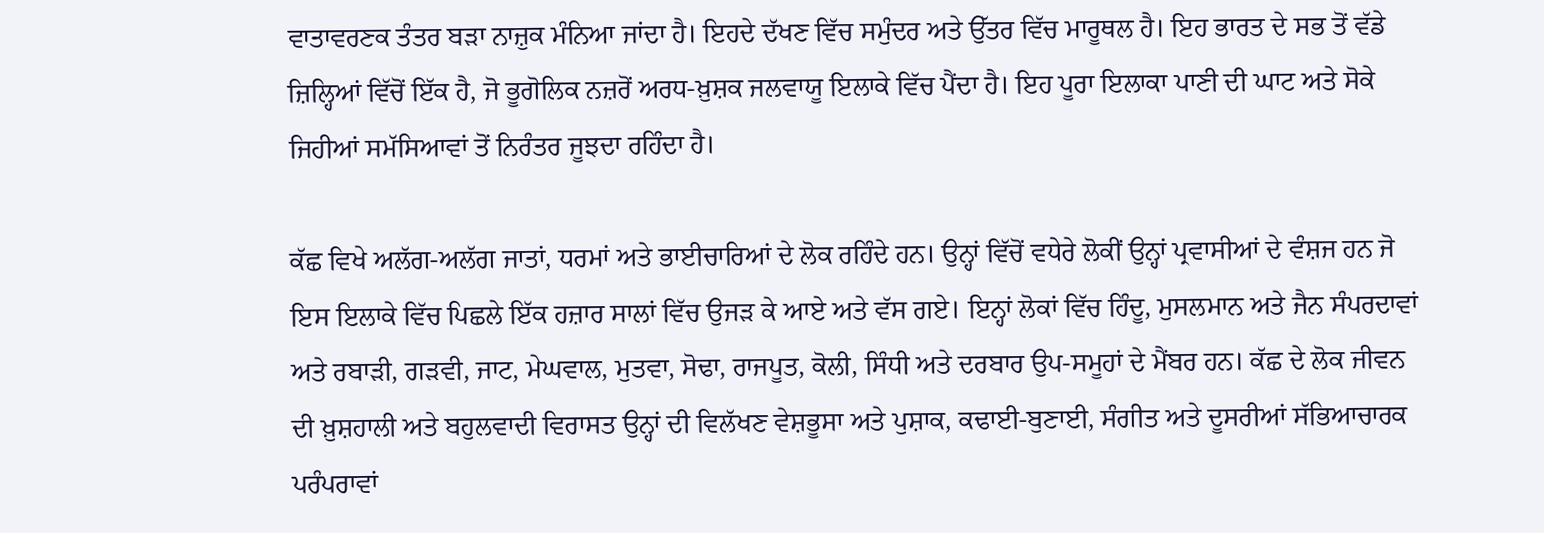ਵਾਤਾਵਰਣਕ ਤੰਤਰ ਬੜਾ ਨਾਜ਼ੁਕ ਮੰਨਿਆ ਜਾਂਦਾ ਹੈ। ਇਹਦੇ ਦੱਖਣ ਵਿੱਚ ਸਮੁੰਦਰ ਅਤੇ ਉੱਤਰ ਵਿੱਚ ਮਾਰੂਥਲ ਹੈ। ਇਹ ਭਾਰਤ ਦੇ ਸਭ ਤੋਂ ਵੱਡੇ ਜ਼ਿਲ੍ਹਿਆਂ ਵਿੱਚੋਂ ਇੱਕ ਹੈ, ਜੋ ਭੂਗੋਲਿਕ ਨਜ਼ਰੋਂ ਅਰਧ-ਖ਼ੁਸ਼ਕ ਜਲਵਾਯੂ ਇਲਾਕੇ ਵਿੱਚ ਪੈਂਦਾ ਹੈ। ਇਹ ਪੂਰਾ ਇਲਾਕਾ ਪਾਣੀ ਦੀ ਘਾਟ ਅਤੇ ਸੋਕੇ ਜਿਹੀਆਂ ਸਮੱਸਿਆਵਾਂ ਤੋਂ ਨਿਰੰਤਰ ਜੂਝਦਾ ਰਹਿੰਦਾ ਹੈ।

ਕੱਛ ਵਿਖੇ ਅਲੱਗ-ਅਲੱਗ ਜਾਤਾਂ, ਧਰਮਾਂ ਅਤੇ ਭਾਈਚਾਰਿਆਂ ਦੇ ਲੋਕ ਰਹਿੰਦੇ ਹਨ। ਉਨ੍ਹਾਂ ਵਿੱਚੋਂ ਵਧੇਰੇ ਲੋਕੀਂ ਉਨ੍ਹਾਂ ਪ੍ਰਵਾਸੀਆਂ ਦੇ ਵੰਸ਼ਜ ਹਨ ਜੋ ਇਸ ਇਲਾਕੇ ਵਿੱਚ ਪਿਛਲੇ ਇੱਕ ਹਜ਼ਾਰ ਸਾਲਾਂ ਵਿੱਚ ਉਜੜ ਕੇ ਆਏ ਅਤੇ ਵੱਸ ਗਏ। ਇਨ੍ਹਾਂ ਲੋਕਾਂ ਵਿੱਚ ਹਿੰਦੂ, ਮੁਸਲਮਾਨ ਅਤੇ ਜੈਨ ਸੰਪਰਦਾਵਾਂ ਅਤੇ ਰਬਾੜੀ, ਗੜਵੀ, ਜਾਟ, ਮੇਘਵਾਲ, ਮੁਤਵਾ, ਸੋਢਾ, ਰਾਜਪੂਤ, ਕੋਲੀ, ਸਿੰਧੀ ਅਤੇ ਦਰਬਾਰ ਉਪ-ਸਮੂਹਾਂ ਦੇ ਮੈਂਬਰ ਹਨ। ਕੱਛ ਦੇ ਲੋਕ ਜੀਵਨ ਦੀ ਖ਼ੁਸ਼ਹਾਲੀ ਅਤੇ ਬਹੁਲਵਾਦੀ ਵਿਰਾਸਤ ਉਨ੍ਹਾਂ ਦੀ ਵਿਲੱਖਣ ਵੇਸ਼ਭੂਸਾ ਅਤੇ ਪੁਸ਼ਾਕ, ਕਢਾਈ-ਬੁਣਾਈ, ਸੰਗੀਤ ਅਤੇ ਦੂਸਰੀਆਂ ਸੱਭਿਆਚਾਰਕ ਪਰੰਪਰਾਵਾਂ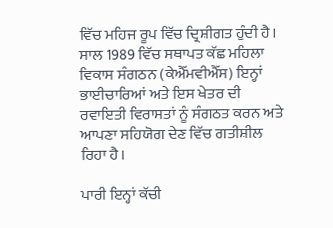ਵਿੱਚ ਮਹਿਜ ਰੂਪ ਵਿੱਚ ਦ੍ਰਿਸ਼ੀਗਤ ਹੁੰਦੀ ਹੈ। ਸਾਲ 1989 ਵਿੱਚ ਸਥਾਪਤ ਕੱਛ ਮਹਿਲਾ ਵਿਕਾਸ ਸੰਗਠਨ (ਕੇਐੱਮਵੀਐੱਸ) ਇਨ੍ਹਾਂ ਭਾਈਚਾਰਿਆਂ ਅਤੇ ਇਸ ਖੇਤਰ ਦੀ ਰਵਾਇਤੀ ਵਿਰਾਸਤਾਂ ਨੂੰ ਸੰਗਠਤ ਕਰਨ ਅਤੇ ਆਪਣਾ ਸਹਿਯੋਗ ਦੇਣ ਵਿੱਚ ਗਤੀਸ਼ੀਲ ਰਿਹਾ ਹੈ।

ਪਾਰੀ ਇਨ੍ਹਾਂ ਕੱਚੀ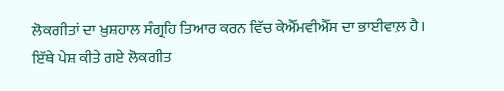ਲੋਕਗੀਤਾਂ ਦਾ ਖ਼ੁਸ਼ਹਾਲ ਸੰਗ੍ਰਹਿ ਤਿਆਰ ਕਰਨ ਵਿੱਚ ਕੇਐੱਮਵੀਐੱਸ ਦਾ ਭਾਈਵਾਲ਼ ਹੈ। ਇੱਥੇ ਪੇਸ਼ ਕੀਤੇ ਗਏ ਲੋਕਗੀਤ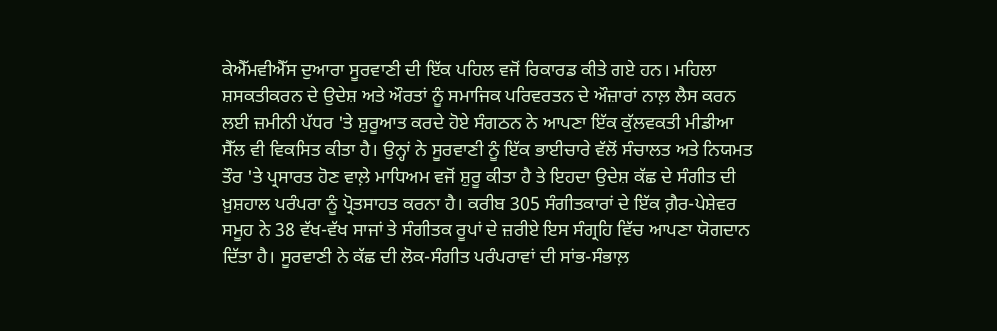ਕੇਐੱਮਵੀਐੱਸ ਦੁਆਰਾ ਸੂਰਵਾਣੀ ਦੀ ਇੱਕ ਪਹਿਲ ਵਜੋਂ ਰਿਕਾਰਡ ਕੀਤੇ ਗਏ ਹਨ। ਮਹਿਲਾ ਸ਼ਸਕਤੀਕਰਨ ਦੇ ਉਦੇਸ਼ ਅਤੇ ਔਰਤਾਂ ਨੂੰ ਸਮਾਜਿਕ ਪਰਿਵਰਤਨ ਦੇ ਔਜ਼ਾਰਾਂ ਨਾਲ਼ ਲੈਸ ਕਰਨ ਲਈ ਜ਼ਮੀਨੀ ਪੱਧਰ 'ਤੇ ਸ਼ੁਰੂਆਤ ਕਰਦੇ ਹੋਏ ਸੰਗਠਨ ਨੇ ਆਪਣਾ ਇੱਕ ਕੁੱਲਵਕਤੀ ਮੀਡੀਆ ਸੈੱਲ ਵੀ ਵਿਕਸਿਤ ਕੀਤਾ ਹੈ। ਉਨ੍ਹਾਂ ਨੇ ਸੂਰਵਾਣੀ ਨੂੰ ਇੱਕ ਭਾਈਚਾਰੇ ਵੱਲੋਂ ਸੰਚਾਲਤ ਅਤੇ ਨਿਯਮਤ ਤੌਰ 'ਤੇ ਪ੍ਰਸਾਰਤ ਹੋਣ ਵਾਲ਼ੇ ਮਾਧਿਅਮ ਵਜੋਂ ਸ਼ੁਰੂ ਕੀਤਾ ਹੈ ਤੇ ਇਹਦਾ ਉਦੇਸ਼ ਕੱਛ ਦੇ ਸੰਗੀਤ ਦੀ ਖ਼ੁਸ਼ਹਾਲ ਪਰੰਪਰਾ ਨੂੰ ਪ੍ਰੋਤਸਾਹਤ ਕਰਨਾ ਹੈ। ਕਰੀਬ 305 ਸੰਗੀਤਕਾਰਾਂ ਦੇ ਇੱਕ ਗ਼ੈਰ-ਪੇਸ਼ੇਵਰ ਸਮੂਹ ਨੇ 38 ਵੱਖ-ਵੱਖ ਸਾਜਾਂ ਤੇ ਸੰਗੀਤਕ ਰੂਪਾਂ ਦੇ ਜ਼ਰੀਏ ਇਸ ਸੰਗ੍ਰਹਿ ਵਿੱਚ ਆਪਣਾ ਯੋਗਦਾਨ ਦਿੱਤਾ ਹੈ। ਸੂਰਵਾਣੀ ਨੇ ਕੱਛ ਦੀ ਲੋਕ-ਸੰਗੀਤ ਪਰੰਪਰਾਵਾਂ ਦੀ ਸਾਂਭ-ਸੰਭਾਲ਼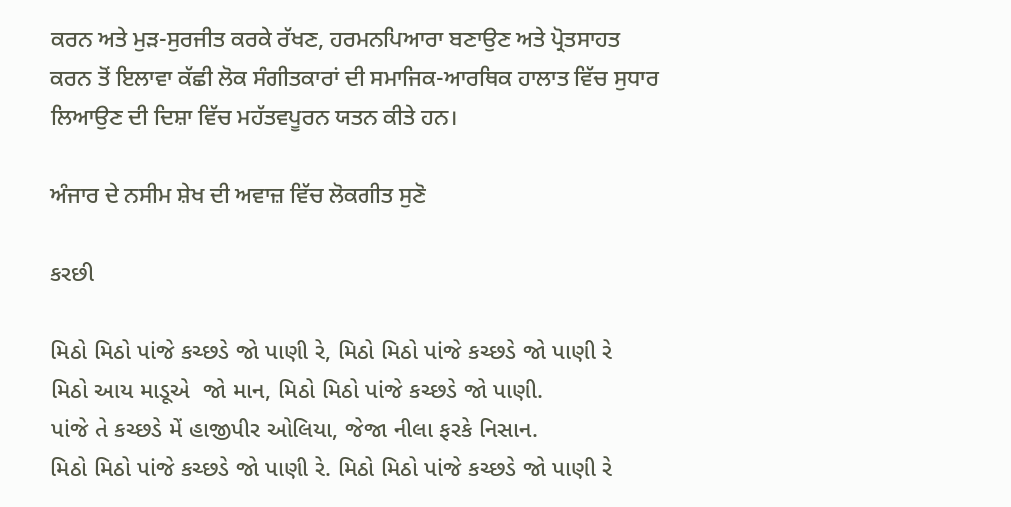ਕਰਨ ਅਤੇ ਮੁੜ-ਸੁਰਜੀਤ ਕਰਕੇ ਰੱਖਣ, ਹਰਮਨਪਿਆਰਾ ਬਣਾਉਣ ਅਤੇ ਪ੍ਰੋਤਸਾਹਤ ਕਰਨ ਤੋਂ ਇਲਾਵਾ ਕੱਛੀ ਲੋਕ ਸੰਗੀਤਕਾਰਾਂ ਦੀ ਸਮਾਜਿਕ-ਆਰਥਿਕ ਹਾਲਾਤ ਵਿੱਚ ਸੁਧਾਰ ਲਿਆਉਣ ਦੀ ਦਿਸ਼ਾ ਵਿੱਚ ਮਹੱਤਵਪੂਰਨ ਯਤਨ ਕੀਤੇ ਹਨ।

ਅੰਜਾਰ ਦੇ ਨਸੀਮ ਸ਼ੇਖ ਦੀ ਅਵਾਜ਼ ਵਿੱਚ ਲੋਕਗੀਤ ਸੁਣੋ

કરછી

મિઠો મિઠો પાંજે કચ્છડે જો પાણી રે, મિઠો મિઠો પાંજે કચ્છડે જો પાણી રે
મિઠો આય માડૂએ  જો માન, મિઠો મિઠો પાંજે કચ્છડે જો પાણી.
પાંજે તે કચ્છડે મેં હાજીપીર ઓલિયા, જેજા નીલા ફરકે નિસાન.
મિઠો મિઠો પાંજે કચ્છડે જો પાણી રે. મિઠો મિઠો પાંજે કચ્છડે જો પાણી રે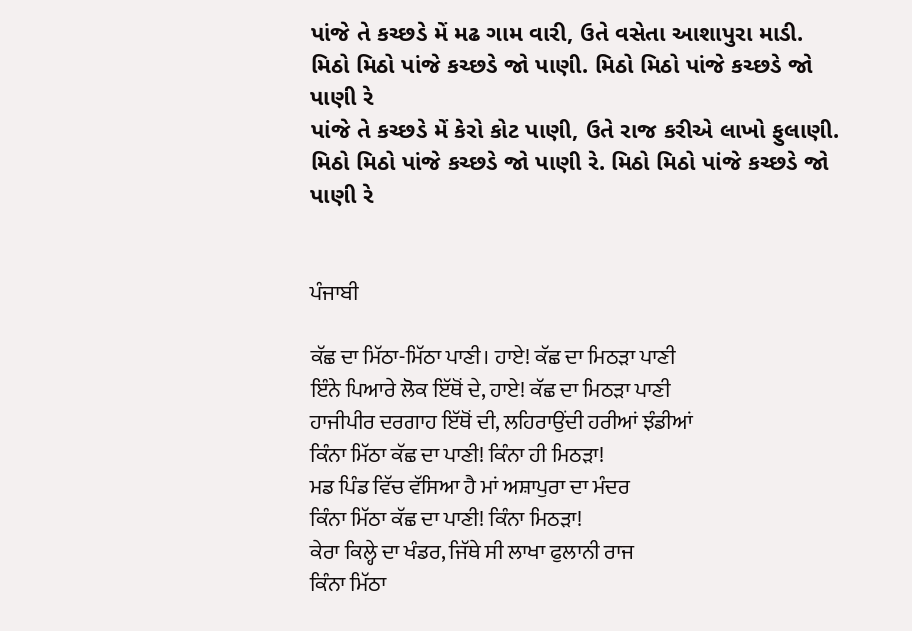પાંજે તે કચ્છડે મેં મઢ ગામ વારી, ઉતે વસેતા આશાપુરા માડી.
મિઠો મિઠો પાંજે કચ્છડે જો પાણી. મિઠો મિઠો પાંજે કચ્છડે જો પાણી રે
પાંજે તે કચ્છડે મેં કેરો કોટ પાણી, ઉતે રાજ કરીએ લાખો ફુલાણી.
મિઠો મિઠો પાંજે કચ્છડે જો પાણી રે. મિઠો મિઠો પાંજે કચ્છડે જો પાણી રે


ਪੰਜਾਬੀ

ਕੱਛ ਦਾ ਮਿੱਠਾ-ਮਿੱਠਾ ਪਾਣੀ। ਹਾਏ! ਕੱਛ ਦਾ ਮਿਠੜਾ ਪਾਣੀ
ਇੰਨੇ ਪਿਆਰੇ ਲੋਕ ਇੱਥੋਂ ਦੇ, ਹਾਏ! ਕੱਛ ਦਾ ਮਿਠੜਾ ਪਾਣੀ
ਹਾਜੀਪੀਰ ਦਰਗਾਹ ਇੱਥੋਂ ਦੀ, ਲਹਿਰਾਉਂਦੀ ਹਰੀਆਂ ਝੰਡੀਆਂ
ਕਿੰਨਾ ਮਿੱਠਾ ਕੱਛ ਦਾ ਪਾਣੀ! ਕਿੰਨਾ ਹੀ ਮਿਠੜਾ!
ਮਡ ਪਿੰਡ ਵਿੱਚ ਵੱਸਿਆ ਹੈ ਮਾਂ ਅਸ਼ਾਪੁਰਾ ਦਾ ਮੰਦਰ
ਕਿੰਨਾ ਮਿੱਠਾ ਕੱਛ ਦਾ ਪਾਣੀ! ਕਿੰਨਾ ਮਿਠੜਾ!
ਕੇਰਾ ਕਿਲ੍ਹੇ ਦਾ ਖੰਡਰ, ਜਿੱਥੇ ਸੀ ਲਾਖਾ ਫੁਲਾਨੀ ਰਾਜ
ਕਿੰਨਾ ਮਿੱਠਾ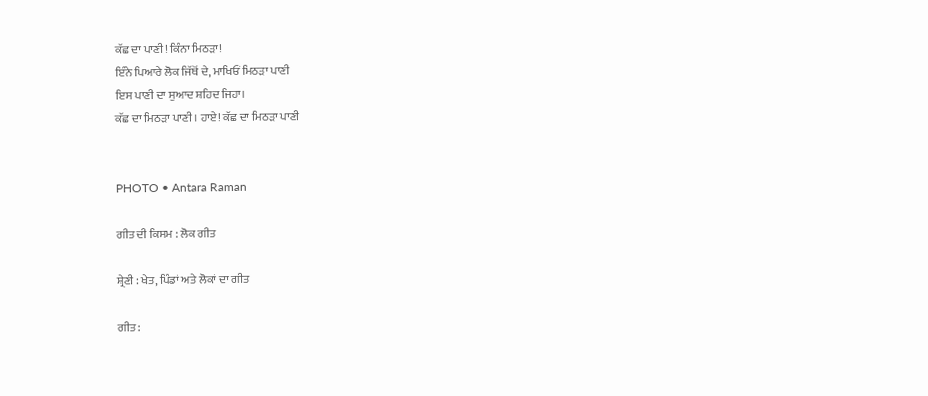ਕੱਛ ਦਾ ਪਾਣੀ! ਕਿੰਨਾ ਮਿਠੜਾ!
ਇੰਨੇ ਪਿਆਰੇ ਲੋਕ ਜਿੱਥੋਂ ਦੇ, ਮਾਖਿਓਂ ਮਿਠੜਾ ਪਾਣੀ
ਇਸ ਪਾਣੀ ਦਾ ਸੁਆਦ ਸ਼ਹਿਦ ਜਿਹਾ।
ਕੱਛ ਦਾ ਮਿਠੜਾ ਪਾਣੀ। ਹਾਏ! ਕੱਛ ਦਾ ਮਿਠੜਾ ਪਾਣੀ


PHOTO • Antara Raman

ਗੀਤ ਦੀ ਕਿਸਮ : ਲੋਕ ਗੀਤ

ਸ਼੍ਰੇਣੀ : ਖੇਤ, ਪਿੰਡਾਂ ਅਤੇ ਲੋਕਾਂ ਦਾ ਗੀਤ

ਗੀਤ :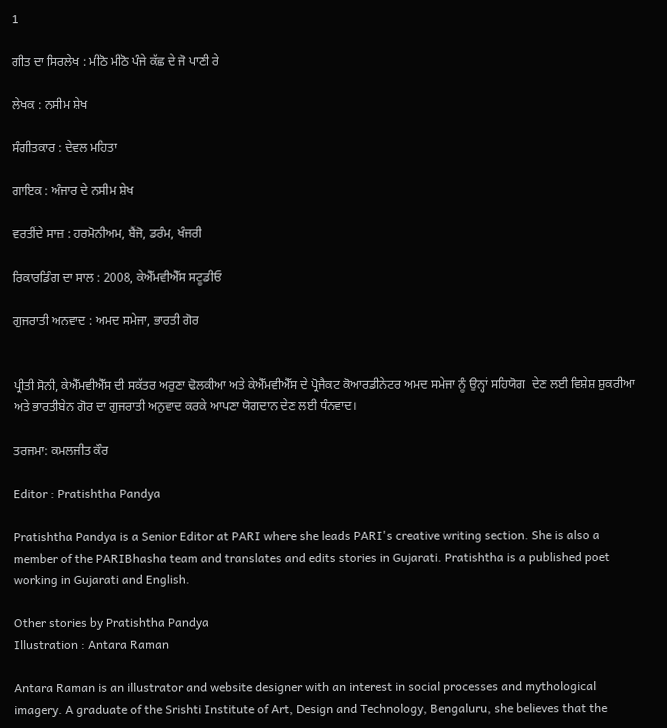1

ਗੀਤ ਦਾ ਸਿਰਲੇਖ : ਮੀਠੋ ਮੀਠੋ ਪੰਜੇ ਕੱਛ ਦੇ ਜੋ ਪਾਣੀ ਰੇ

ਲੇਖਕ : ਨਸੀਮ ਸ਼ੇਖ

ਸੰਗੀਤਕਾਰ : ਦੇਵਲ ਮਹਿਤਾ

ਗਾਇਕ : ਅੰਜਾਰ ਦੇ ਨਸੀਮ ਸ਼ੇਖ

ਵਰਤੀਂਦੇ ਸਾਜ਼ : ਹਰਮੋਨੀਅਮ, ਬੈਂਜੋ, ਡਰੰਮ, ਖੰਜਰੀ

ਰਿਕਾਰਡਿੰਗ ਦਾ ਸਾਲ : 2008, ਕੇਐੱਮਵੀਐੱਸ ਸਟੂਡੀਓ

ਗੁਜਰਾਤੀ ਅਨਵਾਦ : ਅਮਦ ਸਮੇਜਾ, ਭਾਰਤੀ ਗੋਰ


ਪ੍ਰੀਤੀ ਸੋਨੀ, ਕੇਐੱਮਵੀਐੱਸ ਦੀ ਸਕੱਤਰ ਅਰੁਣਾ ਢੋਲਕੀਆ ਅਤੇ ਕੇਐੱਮਵੀਐੱਸ ਦੇ ਪ੍ਰੋਜੈਕਟ ਕੋਆਰਡੀਨੇਟਰ ਅਮਦ ਸਮੇਜਾ ਨੂੰ ਉਨ੍ਹਾਂ ਸਹਿਯੋਗ  ਦੇਣ ਲਈ ਵਿਸ਼ੇਸ਼ ਸ਼ੁਕਰੀਆ ਅਤੇ ਭਾਰਤੀਬੇਨ ਗੋਰ ਦਾ ਗੁਜਰਾਤੀ ਅਨੁਵਾਦ ਕਰਕੇ ਆਪਣਾ ਯੋਗਦਾਨ ਦੇਣ ਲਈ ਧੰਨਵਾਦ।

ਤਰਜਮਾ: ਕਮਲਜੀਤ ਕੌਰ

Editor : Pratishtha Pandya

Pratishtha Pandya is a Senior Editor at PARI where she leads PARI's creative writing section. She is also a member of the PARIBhasha team and translates and edits stories in Gujarati. Pratishtha is a published poet working in Gujarati and English.

Other stories by Pratishtha Pandya
Illustration : Antara Raman

Antara Raman is an illustrator and website designer with an interest in social processes and mythological imagery. A graduate of the Srishti Institute of Art, Design and Technology, Bengaluru, she believes that the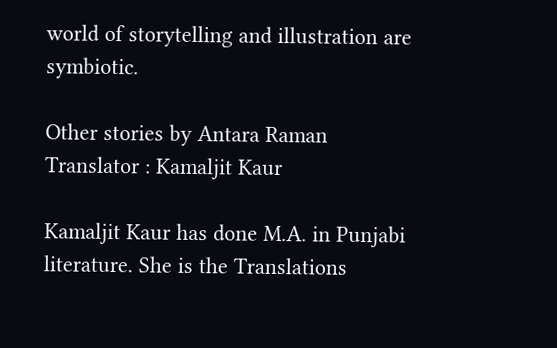world of storytelling and illustration are symbiotic.

Other stories by Antara Raman
Translator : Kamaljit Kaur

Kamaljit Kaur has done M.A. in Punjabi literature. She is the Translations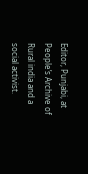Editor, Punjabi, at People’s Archive of Rural india and a social activist.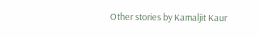Other stories by Kamaljit Kaur